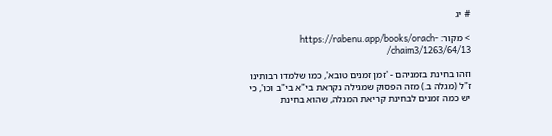# יג

> מקור: https://rabenu.app/books/orach-chaim3/1263/64/13/

וזהו בחינת בזמניהם - 'זמן זמנים טובא', כמו שלמדו רבותינו ז"ל (מגלה ב.) מזה הפסוק שמגילה נקראת בי"א בי"ב וכו', כי יש כמה זמנים לבחינת קריאת המגלה, שהוא בחינת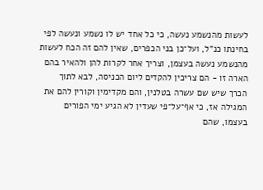לעשות מהנשמע נעשה, כי כל אחד יש לו נשמע ונעשה לפי בחינתו כנ"ל, ועל־כן בני הכפרים, שאין להם זה הכח לעשות מהנשמע נעשה בעצמן, וצריך אחר לקרות להן ולהאיר בהם הארה זו - הם צריכין להקדים ליום הכניסה, לבא לתוך הכרך שיש שם עשרה בטלנין, והם מקדימין וקורין להם את המגילה אז, כי אף־על־פי שעדין לא הגיע ימי הפורים בעצמו, שהם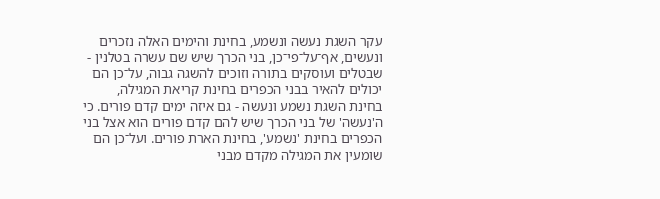עקר השגת נעשה ונשמע, בחינת והימים האלה נזכרים ונעשים, אף־על־פי־כן, בני הכרך שיש שם עשרה בטלנין - שבטלים ועוסקים בתורה וזוכים להשגה גבוה, על־כן הם יכולים להאיר בבני הכפרים בחינת קריאת המגילה, בחינת השגת נשמע ונעשה - גם איזה ימים קדם פורים. כי ה'נעשה' של בני הכרך שיש להם קדם פורים הוא אצל בני הכפרים בחינת 'נשמע', בחינת הארת פורים. ועל־כן הם שומעין את המגילה מקדם מבני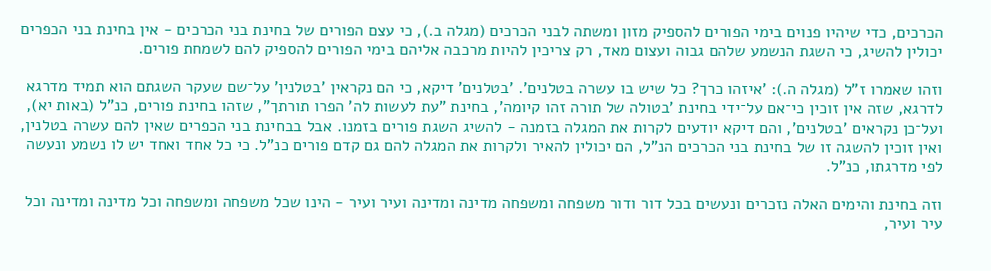הכרכים, כדי שיהיו פנוים בימי הפורים להספיק מזון ומשתה לבני הכרכים (מגלה ב.), כי עצם הפורים של בחינת בני הכרכים - אין בחינת בני הכפרים יכולין להשיג, כי השגת הנשמע שלהם גבוה ועצום מאד, רק צריכין להיות מרכבה אליהם בימי הפורים להספיק להם לשמחת פורים.

וזהו שאמרו ז"ל (מגלה ה.): 'איזהו כרך? כל שיש בו עשרה בטלנים'. 'בטלנים' דיקא, כי הם נקראין 'בטלנין' על־שם שעקר השגתם הוא תמיד מדרגא לדרגא, שזה אין זוכין כי־אם על־ידי בחינת 'בטולה של תורה זהו קיומה', בחינת "עת לעשות לה' הפרו תורתך", שזהו בחינת פורים, כנ"ל (באות יא), ועל־כן נקראים 'בטלנים', והם דיקא יודעים לקרות את המגלה בזמנה - להשיג השגת פורים בזמנו. אבל בבחינת בני הכפרים שאין להם עשרה בטלנין, ואין זוכין להשגה זו של בחינת בני הכרכים הנ"ל, הם יכולין להאיר ולקרות את המגלה להם גם קדם פורים כנ"ל. כי כל אחד ואחד יש לו נשמע ונעשה לפי מדרגתו, כנ"ל.

וזה בחינת והימים האלה נזכרים ונעשים בכל דור ודור משפחה ומשפחה מדינה ומדינה ועיר ועיר - הינו שכל משפחה ומשפחה וכל מדינה ומדינה וכל עיר ועיר,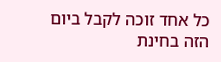כל אחד זוכה לקבל ביום הזה בחינת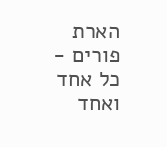הארת פורים - כל אחד ואחד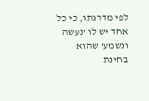לפי מדרגתו, כי כל אחד יש לו 'נעשה ונשמע' שהוא בחינת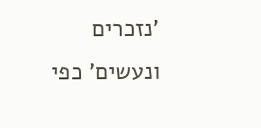'נזכרים ונעשים' כפי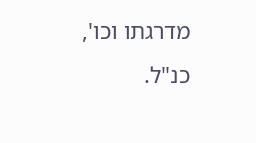מדרגתו וכו', כנ"ל.